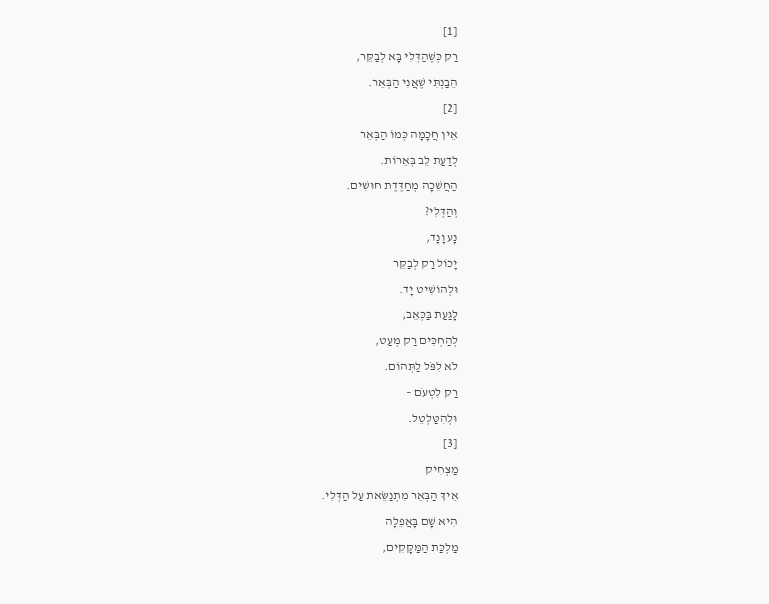[1]
רַק כְּשֶׁהַדְּלִי בָּא לְבַקֵּר,
הֵבַנְתִּי שֶׁאֲנִי הַבְּאֵר.
[2]
אֵין חֲכָמָה כְּמוֹ הַבְּאֵר
לְדַעַת לֵב בְּאֵרוֹת.
הַחֲשֵׁכָה מְחַדֶּדֶת חוּשִׁים.
וְהַדְּלִי?
נָע וָנָד,
יָכוֹל רַק לְבַקֵּר
וּלְהוֹשִׁיט יָד.
לָגַעַת בַּכְּאֵב,
לְהַחְכִּים רַק מְעַט,
לֹא לִפֹּל לַתְּהוֹם.
רַק לִטְעֹם –
וּלְהִטַּלְטֵל.
[3]
מַצְחִיק
אֵיךְ הַבְּאֵר מִתְנַשֵּׂאת עַל הַדְּלִי.
הִיא שָׁם בָּאֲפֵלָה
מַלְכַּת הַמַּקָּקִים,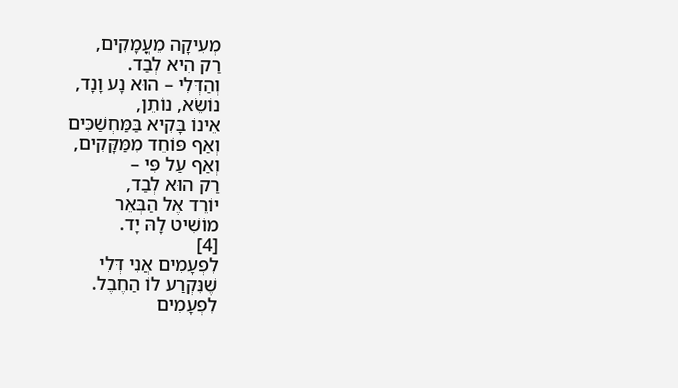מְעִיקָה מֵעֳמָקִים,
רַק הִיא לְבַד.
וְהַדְּלִי – הוּא נָע וָנָד,
נוֹשֵׂא, נוֹתֵן,
אֵינוֹ בָּקִיא בַּמַּחְשַׁכִּים
וְאַף פּוֹחֵד מִמַּקָּקִים,
וְאַף עַל פִּי –
רַק הוּא לְבַד,
יוֹרֵד אֶל הַבְּאֵר
מוֹשִׁיט לָהּ יָד.
[4]
לִפְעָמִים אֲנִי דְּלִי
שֶׁנִּקְרַע לוֹ הַחֶבֶל.
לִפְעָמִים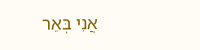אֲנִי בְּאֵר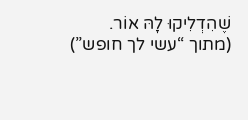שֶׁהִדְלִיקוּ לָהּ אוֹר.
(מתוך “עשי לך חופש”)